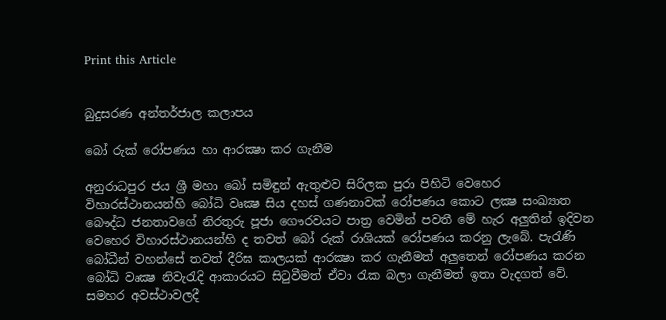Print this Article


බුදුසරණ අන්තර්ජාල කලාපය

බෝ රුක් රෝපණය හා ආරක්‍ෂා කර ගැනීම

අනුරාධපුර ජය ශ්‍රී මහා බෝ සමිඳුන් ඇතුළුව සිරිලක පුරා පිහිටි වෙහෙර විහාරස්ථානයන්හි බෝධි වෘක්‍ෂ සිය දහස් ගණනාවක් රෝපණය කොට ලක්‍ෂ සංඛ්‍යාත බෞද්ධ ජනතාවගේ නිරතුරු පූජා ගෞරවයට පාත්‍ර වෙමින් පවතී මේ හැර අලුතින් ඉදිවන වෙහෙර විහාරස්ථානයන්හි ද තවත් බෝ රුක් රාශියක් රෝපණය කරනු ලැබේ. පැරැණි බෝධීන් වහන්සේ තවත් දීරිඝ කාලයක් ආරක්‍ෂා කර ගැනීමත් අලුතෙන් රෝපණය කරන බෝධි වෘක්‍ෂ නිවැරැදි ආකාරයට සිටුවීමත් ඒවා රැක බලා ගැනීමත් ඉතා වැදගත් වේ. සමහර අවස්ථාවලදී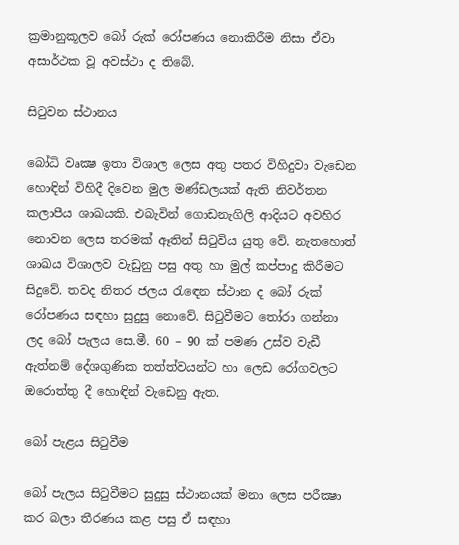ක්‍රමානුකූලව බෝ රුක් රෝපණය නොකිරීම නිසා ඒවා අසාර්ථක වූ අවස්ථා ද තිබේ.

සිටුවන ස්ථානය

බෝධි වෘක්‍ෂ ඉතා විශාල ලෙස අතු පතර විහිදුවා වැඩෙන හොඳින් විහිදී දිවෙන මුල මණ්ඩලයක් ඇති නිවර්තන කලාපීය ශාඛයකි. එබැවින් ගොඩනැගිලි ආදියට අවහිර නොවන ලෙස තරමක් ඈතින් සිටුවිය යුතු වේ. නැතහොත් ශාඛය විශාලව වැඩුනු පසු අතු හා මුල් කප්පාදු කිරීමට සිදුවේ. තවද නිතර ජලය රැඳෙන ස්ථාන ද බෝ රුක් රෝපණය සඳහා සුදුසු නොවේ. සිටුවීමට තෝරා ගන්නා ලද බෝ පැලය සෙ.මී. 60 – 90 ක් පමණ උස්ව වැඩී ඇත්නම් දේශගුණික තත්ත්වයන්ට හා ලෙඩ රෝගවලට ඔරොත්තු දී හොඳින් වැඩෙනු ඇත.

බෝ පැළය සිටුවීම

බෝ පැලය සිටුවීමට සුදුසු ස්ථානයක් මනා ලෙස පරීක්‍ෂා කර බලා තීරණය කළ පසු ඒ සඳහා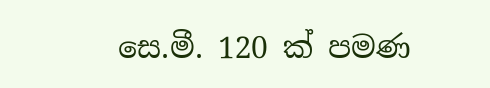සෙ.මී. 120 ක් පමණ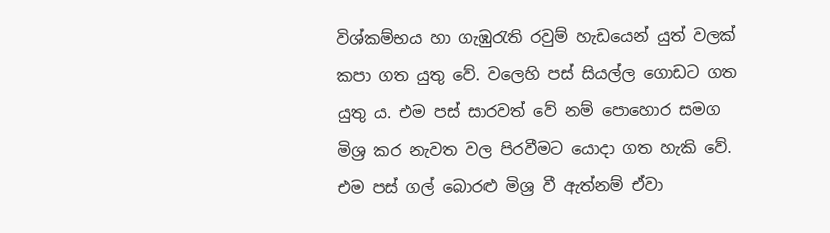විශ්කම්භය හා ගැඹුරැති රවුම් හැඩයෙන් යුත් වලක් කපා ගත යුතු වේ. වලෙහි පස් සියල්ල ගොඩට ගත යුතු ය. එම පස් සාරවත් වේ නම් පොහොර සමග මිශ්‍ර කර නැවත වල පිරවීමට යොදා ගත හැකි වේ. එම පස් ගල් බොරළු මිශ්‍ර වී ඇත්නම් ඒවා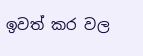ඉවත් කර වල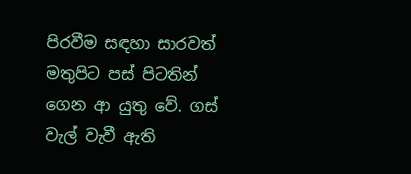පිරවීම සඳහා සාරවත් මතුපිට පස් පිටතින් ගෙන ආ යුතු වේ. ගස් වැල් වැවී ඇති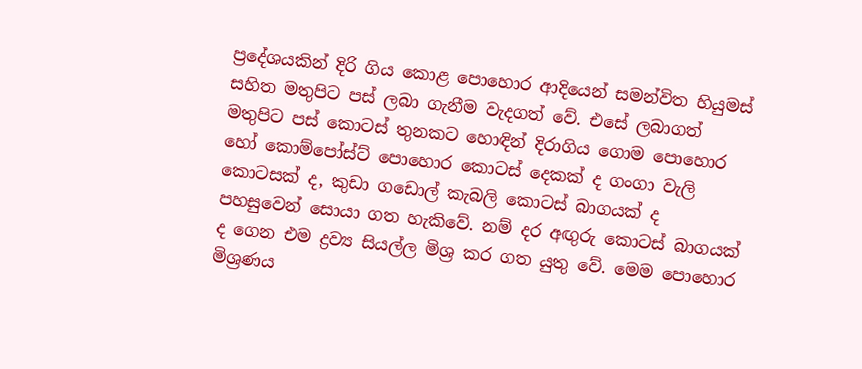ප්‍රදේශයකින් දිරි ගිය කොළ පොහොර ආදියෙන් සමන්විත හියුමස් සහිත මතුපිට පස් ලබා ගැනීම වැදගත් වේ. එසේ ලබාගත් මතුපිට පස් කොටස් තුනකට හොඳින් දිරාගිය ගොම පොහොර හෝ කොම්පෝස්ට් පොහොර කොටස් දෙකක් ද ගංගා වැලි කොටසක් ද, කුඩා ගඩොල් කැබලි කොටස් බාගයක් ද පහසුවෙන් සොයා ගත හැකිවේ. නම් දර අඟුරු කොටස් බාගයක් ද ගෙන එම ද්‍රව්‍ය සියල්ල මිශ්‍ර කර ගත යුතු වේ. මෙම පොහොර මිශ්‍රණය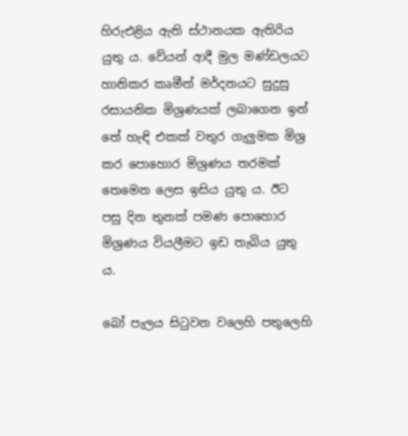හිරුඑළිය ඇති ස්ථානයක ඇතිරිය යුතු ය. වේයන් ආදී මුල මණ්ඩලයට හානිකර කෘමීන් මර්දනයට සුදුසු රසායනික මිශ්‍රණයක් ලබාගෙන ඉන් තේ හැඳි එකක් වතුර ගැලුමක මිශ්‍ර කර පොහොර මිශ්‍රණය තරමක් තෙමෙන ලෙස ඉසිය යුතු ය. ඊට පසු දින තුනක් පමණ පොහොර මිශ්‍රණය වියලීමට ඉඩ තැබිය යුතු ය.

බෝ පැලය සිටුවන වලෙහි පතුලෙහි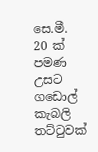සෙ.මී. 20 ක් පමණ උසට ගඩොල් කැබලි තට්ටුවක්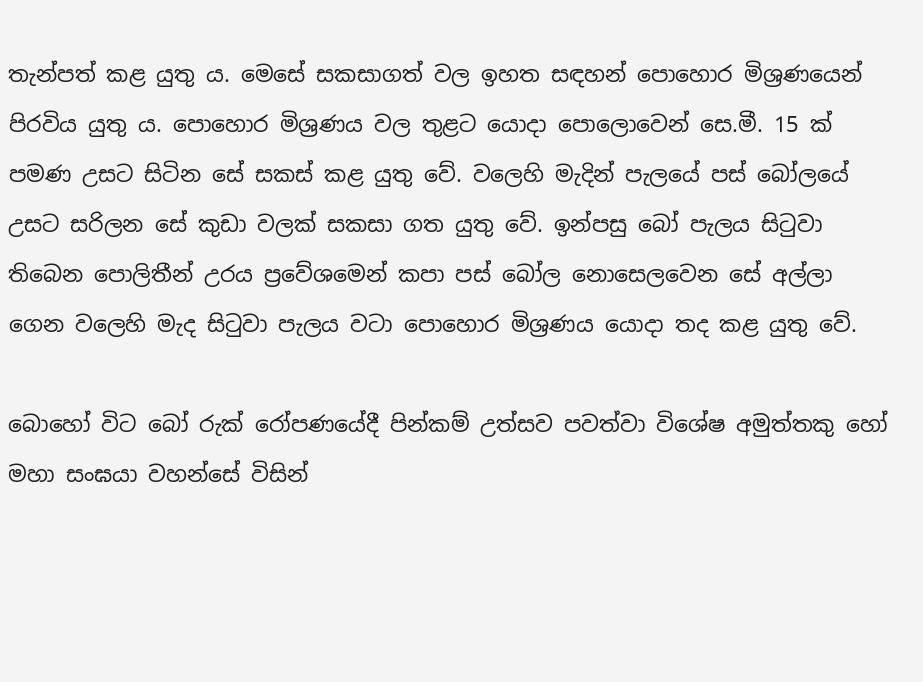තැන්පත් කළ යුතු ය. මෙසේ සකසාගත් වල ඉහත සඳහන් පොහොර මිශ්‍රණයෙන් පිරවිය යුතු ය. පොහොර මිශ්‍රණය වල තුළට යොදා පොලොවෙන් සෙ.මී. 15 ක් පමණ උසට සිටින සේ සකස් කළ යුතු වේ. වලෙහි මැදින් පැලයේ පස් බෝලයේ උසට සරිලන සේ කුඩා වලක් සකසා ගත යුතු වේ. ඉන්පසු බෝ පැලය සිටුවා තිබෙන පොලිතීන් උරය ප්‍රවේශමෙන් කපා පස් බෝල නොසෙලවෙන සේ අල්ලා ගෙන වලෙහි මැද සිටුවා පැලය වටා පොහොර මිශ්‍රණය යොදා තද කළ යුතු වේ.

බොහෝ විට බෝ රුක් රෝපණයේදී පින්කම් උත්සව පවත්වා විශේෂ අමුත්තකු හෝ මහා සංඝයා වහන්සේ විසින්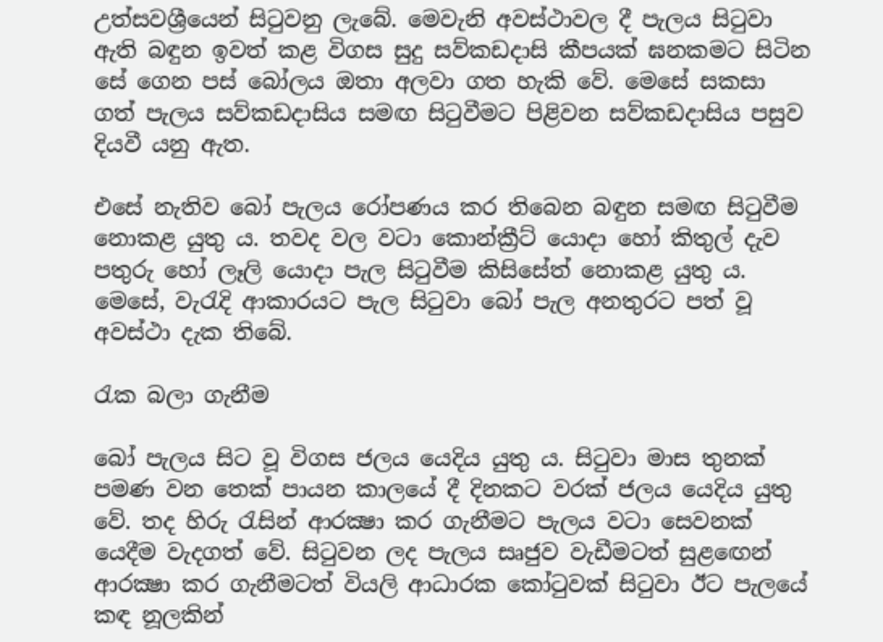උත්සවශ්‍රීයෙන් සිටුවනු ලැබේ. මෙවැනි අවස්ථාවල දී පැලය සිටුවා ඇති බඳුන ඉවත් කළ විගස සුදු සව්කඩදාසි කීපයක් ඝනකමට සිටින සේ ගෙන පස් බෝලය ඔතා අලවා ගත හැකි වේ. මෙසේ සකසා ගත් පැලය සව්කඩදාසිය සමඟ සිටුවීමට පිළිවන සව්කඩදාසිය පසුව දියවී යනු ඇත.

එසේ නැතිව බෝ පැලය රෝපණය කර තිබෙන බඳුන සමඟ සිටුවීම නොකළ යුතු ය. තවද වල වටා කොන්ක්‍රීට් යොදා හෝ කිතුල් දැව පතුරු හෝ ලෑලි යොදා පැල සිටුවීම කිසිසේත් නොකළ යුතු ය. මෙසේ, වැරැදි ආකාරයට පැල සිටුවා බෝ පැල අනතුරට පත් වූ අවස්ථා දැක තිබේ.

රැක බලා ගැනීම

බෝ පැලය සිට වූ විගස ජලය යෙදිය යුතු ය. සිටුවා මාස තුනක් පමණ වන තෙක් පායන කාලයේ දී දිනකට වරක් ජලය යෙදිය යුතු වේ. තද හිරු රැසින් ආරක්‍ෂා කර ගැනීමට පැලය වටා සෙවනක් යෙදීම වැදගත් වේ. සිටුවන ලද පැලය සෘජුව වැඩීමටත් සුළඟෙන් ආරක්‍ෂා කර ගැනීමටත් වියලි ආධාරක කෝටුවක් සිටුවා ඊට පැලයේ කඳ නූලකින්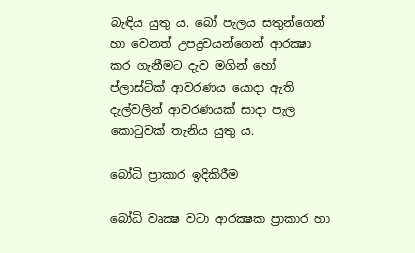බැඳිය යුතු ය. බෝ පැලය සතුන්ගෙන් හා වෙනත් උපද්‍රවයන්ගෙන් ආරක්‍ෂා කර ගැනීමට දැව මගින් හෝ ප්ලාස්ටික් ආවරණය යොදා ඇති දැල්වලින් ආවරණයක් සාදා පැල කොටුවක් තැනිය යුතු ය.

බෝධි ප්‍රාකාර ඉදිකිරීම

බෝධි වෘක්‍ෂ වටා ආරක්‍ෂක ප්‍රාකාර හා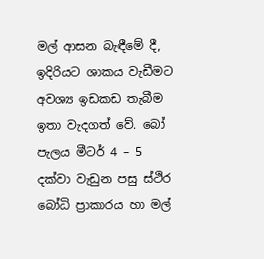මල් ආසන බැඳීමේ දී, ඉදිරියට ශාකය වැඩීමට අවශ්‍ය ඉඩකඩ තැබීම ඉතා වැදගත් වේ. බෝ පැලය මීටර් 4 – 5 දක්වා වැඩුන පසු ස්ථිර බෝධි ප්‍රාකාරය හා මල්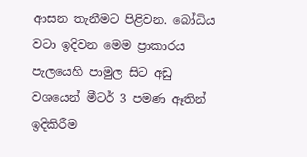ආසන තැනීමට පිළිවන. බෝධිය වටා ඉදිවන මෙම ප්‍රාකාරය පැලයෙහි පාමුල සිට අඩු වශයෙන් මීටර් 3 පමණ ඈතින් ඉදිකිරීම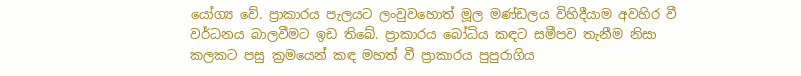යෝග්‍ය වේ. ප්‍රාකාරය පැලයට ලංවුවහොත් මූල මණ්ඩලය විහිදීයාම අවහිර වී වර්ධනය බාලවීමට ඉඩ තිබේ. ප්‍රාකාරය බෝධිය කඳට සමීපව තැනීම නිසා කලකට පසු ක්‍රමයෙන් කඳ මහත් වී ප්‍රාකාරය පුපුරාගිය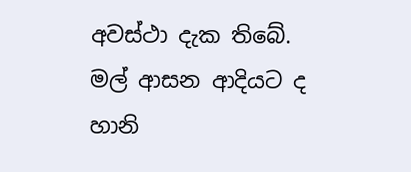අවස්ථා දැක තිබේ. මල් ආසන ආදියට ද හානි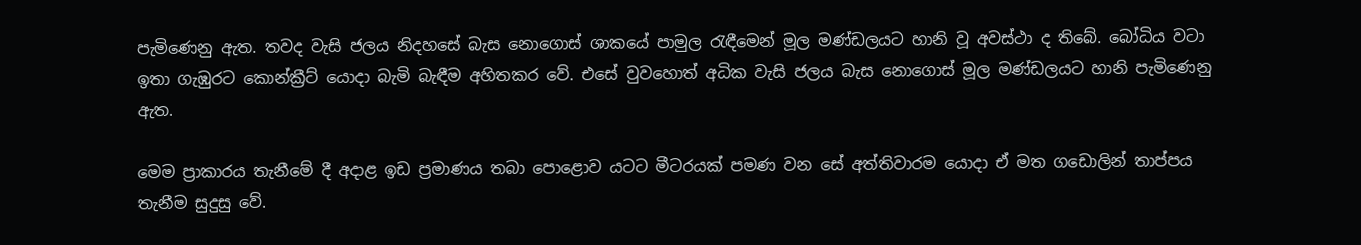පැමිණෙනු ඇත. තවද වැසි ජලය නිදහසේ බැස නොගොස් ශාකයේ පාමුල රැඳීමෙන් මූල මණ්ඩලයට හානි වූ අවස්ථා ද තිබේ. බෝධිය වටා ඉතා ගැඹුරට කොන්ක්‍රීට් යොදා බැමි බැඳීම අහිතකර වේ. එසේ වුවහොත් අධික වැසි ජලය බැස නොගොස් මූල මණ්ඩලයට හානි පැමිණෙනු ඇත.

මෙම ප්‍රාකාරය තැනීමේ දී අදාළ ඉඩ ප්‍රමාණය තබා පොළොව යටට මීටරයක් පමණ වන සේ අත්තිවාරම යොදා ඒ මත ගඩොලින් තාප්පය තැනීම සුදුසු වේ.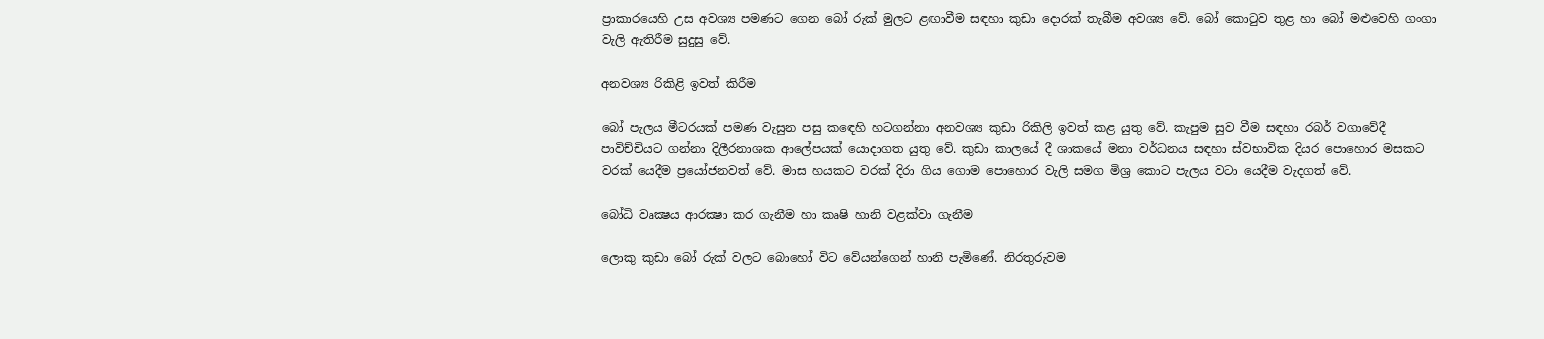ප්‍රාකාරයෙහි උස අවශ්‍ය පමණට ගෙන බෝ රුක් මුලට ළඟාවීම සඳහා කුඩා දොරක් තැබීම අවශ්‍ය වේ. බෝ කොටුව තුළ හා බෝ මළුවෙහි ගංගා වැලි ඇතිරීම සුදුසු වේ.

අනවශ්‍ය රිකිළි ඉවත් කිරීම

බෝ පැලය මීටරයක් පමණ වැසුන පසු කඳෙහි හටගන්නා අනවශ්‍ය කුඩා රිකිලි ඉවත් කළ යුතු වේ. කැපුම සුව වීම සඳහා රබර් වගාවේදී පාවිච්චියට ගන්නා දිලීරනාශක ආලේපයක් යොදාගත යුතු වේ. කුඩා කාලයේ දී ශාකයේ මනා වර්ධනය සඳහා ස්වභාවික දියර පොහොර මසකට වරක් යෙදීම ප්‍රයෝජනවත් වේ. මාස හයකට වරක් දිරා ගිය ගොම පොහොර වැලි සමග මිශ්‍ර කොට පැලය වටා යෙදීම වැදගත් වේ.

බෝධි වෘක්‍ෂය ආරක්‍ෂා කර ගැනීම හා කෘෂි හානි වළක්වා ගැනීම

ලොකු කුඩා බෝ රුක් වලට බොහෝ විට වේයන්ගෙන් හානි පැමිණේ. නිරතුරුවම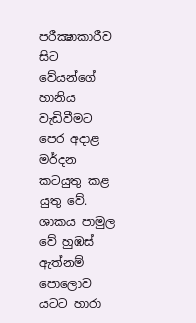පරීක්‍ෂාකාරීව සිට වේයන්ගේ හානිය වැඩිවීමට පෙර අදාළ මර්දන කටයුතු කළ යුතු වේ. ශාකය පාමුල වේ හුඹස් ඇත්නම් පොලොව යටට හාරා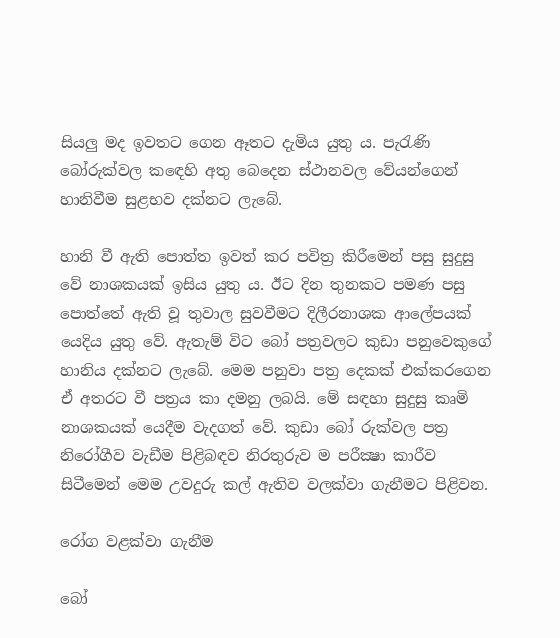සියලු මද ඉවතට ගෙන ඈතට දැමිය යුතු ය. පැරැණි බෝරුක්වල කඳෙහි අතු බෙදෙන ස්ථානවල වේයන්ගෙන් හානිවීම සුළභව දක්නට ලැබේ.

හානි වී ඇති පොත්ත ඉවත් කර පවිත්‍ර කිරීමෙන් පසු සුදුසු වේ නාශකයක් ඉසිය යුතු ය. ඊට දින තුනකට පමණ පසු පොත්තේ ඇති වූ තුවාල සුවවීමට දිලීරනාශක ආලේපයක් යෙදිය යුතු වේ. ඇතැම් විට බෝ පත්‍රවලට කුඩා පනුවෙකුගේ හානිය දක්නට ලැබේ. මෙම පනුවා පත්‍ර දෙකක් එක්කරගෙන ඒ අතරට වී පත්‍රය කා දමනු ලබයි. මේ සඳහා සුදුසු කෘමි නාශකයක් යෙදීම වැදගත් වේ. කුඩා බෝ රුක්වල පත්‍ර නිරෝගීව වැඩීම පිළිබඳව නිරතුරුව ම පරීක්‍ෂා කාරීව සිටීමෙන් මෙම උවදුරු කල් ඇතිව වලක්වා ගැනීමට පිළිවන.

රෝග වළක්වා ගැනීම

බෝ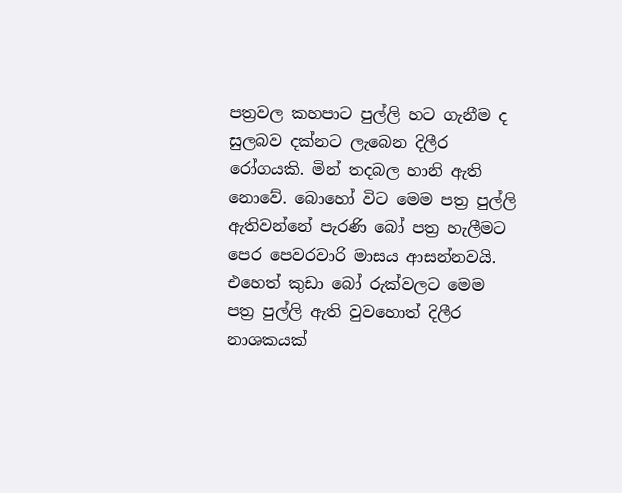පත්‍රවල කහපාට පුල්ලි හට ගැනීම ද සුලබව දක්නට ලැබෙන දිලීර රෝගයකි. මින් තදබල හානි ඇති නොවේ. බොහෝ විට මෙම පත්‍ර පුල්ලි ඇතිවන්නේ පැරණි බෝ පත්‍ර හැලීමට පෙර පෙවරවාරි මාසය ආසන්නවයි. එහෙත් කුඩා බෝ රුක්වලට මෙම පත්‍ර පුල්ලි ඇති වුවහොත් දිලීර නාශකයක්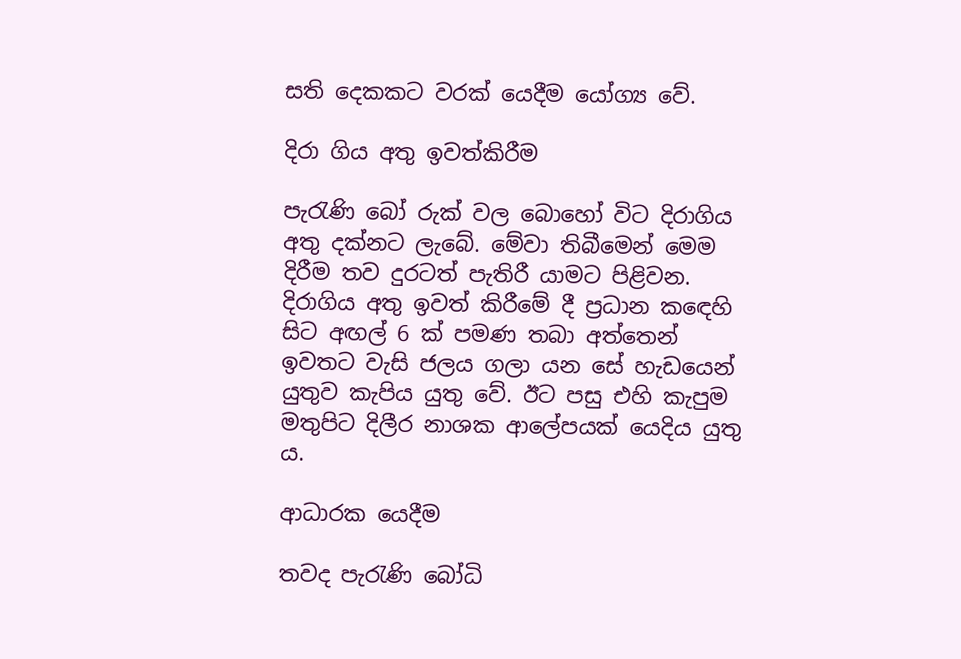සති දෙකකට වරක් යෙදීම යෝග්‍ය වේ.

දිරා ගිය අතු ඉවත්කිරීම

පැරැණි බෝ රුක් වල බොහෝ විට දිරාගිය අතු දක්නට ලැබේ. මේවා තිබීමෙන් මෙම දිරීම තව දුරටත් පැතිරී යාමට පිළිවන. දිරාගිය අතු ඉවත් කිරීමේ දී ප්‍රධාන කඳෙහි සිට අඟල් 6 ක් පමණ තබා අත්තෙන් ඉවතට වැසි ජලය ගලා යන සේ හැඩයෙන් යුතුව කැපිය යුතු වේ. ඊට පසු එහි කැපුම මතුපිට දිලීර නාශක ආලේපයක් යෙදිය යුතු ය.

ආධාරක යෙදීම

තවද පැරැණි බෝධි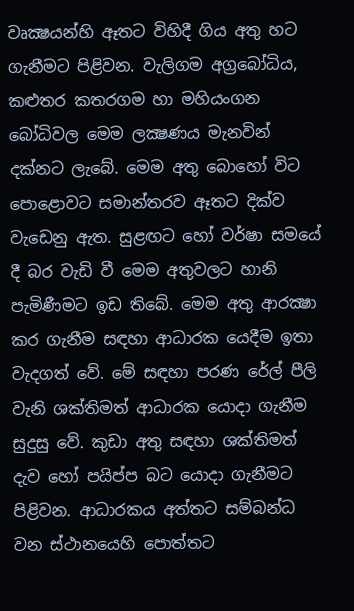වෘක්‍ෂයන්හි ඈතට විහිදී ගිය අතු හට ගැනීමට පිළිවන. වැලිගම අග්‍රබෝධිය, කළුතර කතරගම හා මහියංගන බෝධිවල මෙම ලක්‍ෂණය මැනවින් දක්නට ලැබේ. මෙම අතු බොහෝ විට පොළොවට සමාන්තරව ඈතට දික්ව වැඩෙනු ඇත. සුළඟට හෝ වර්ෂා සමයේ දී බර වැඩි වී මෙම අතුවලට හානි පැමිණීමට ඉඩ තිබේ. මෙම අතු ආරක්‍ෂා කර ගැනීම සඳහා ආධාරක යෙදීම ඉතා වැදගත් වේ. මේ සඳහා පරණ රේල් පීලි වැනි ශක්තිමත් ආධාරක යොදා ගැනීම සුදුසු වේ. කුඩා අතු සඳහා ශක්තිමත් දැව හෝ පයිප්ප බට යොදා ගැනීමට පිළිවන. ආධාරකය අත්තට සම්බන්ධ වන ස්ථානයෙහි පොත්තට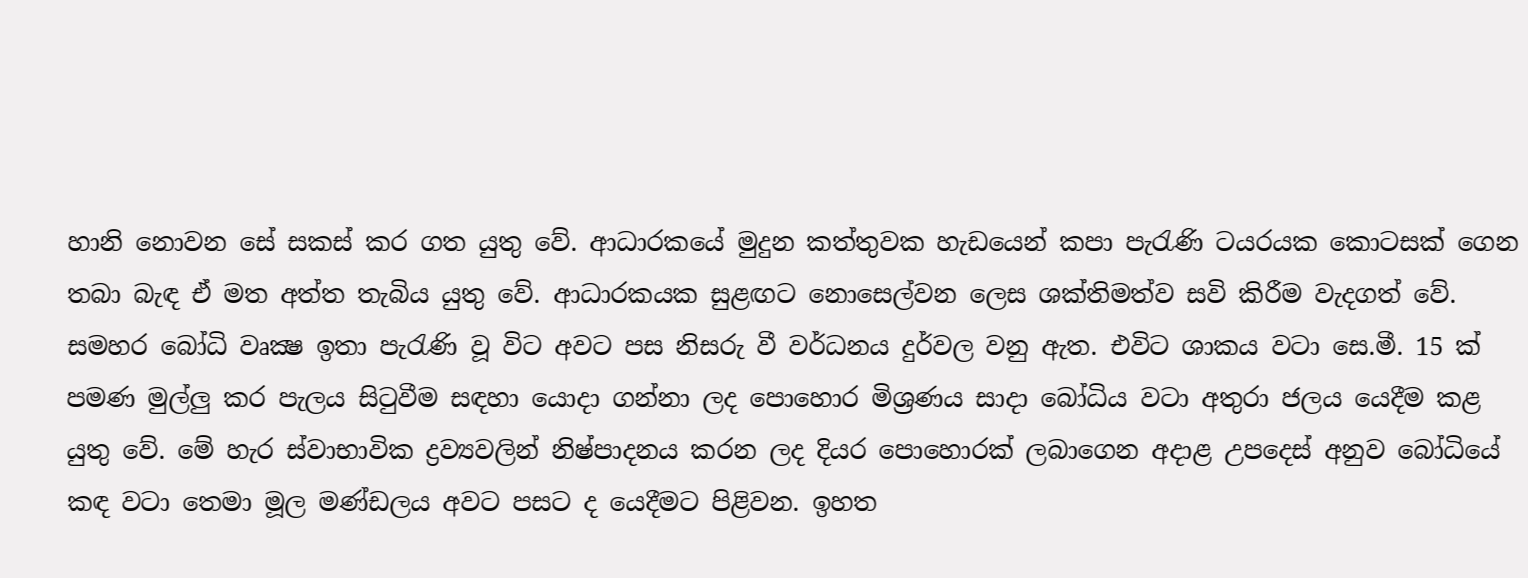හානි නොවන සේ සකස් කර ගත යුතු වේ. ආධාරකයේ මුදුන කත්තුවක හැඩයෙන් කපා පැරැණි ටයරයක කොටසක් ගෙන තබා බැඳ ඒ මත අත්ත තැබිය යුතු වේ. ආධාරකයක සුළඟට නොසෙල්වන ලෙස ශක්තිමත්ව සවි කිරීම වැදගත් වේ. සමහර බෝධි වෘක්‍ෂ ඉතා පැරැණි වූ විට අවට පස නිසරු වී වර්ධනය දුර්වල වනු ඇත. එවිට ශාකය වටා සෙ.මී. 15 ක් පමණ මුල්ලු කර පැලය සිටුවීම සඳහා යොදා ගන්නා ලද පොහොර මිශ්‍රණය සාදා බෝධිය වටා අතුරා ජලය යෙදීම කළ යුතු වේ. මේ හැර ස්වාභාවික ද්‍රව්‍යවලින් නිෂ්පාදනය කරන ලද දියර පොහොරක් ලබාගෙන අදාළ උපදෙස් අනුව බෝධියේ කඳ වටා තෙමා මූල මණ්ඩලය අවට පසට ද යෙදීමට පිළිවන. ඉහත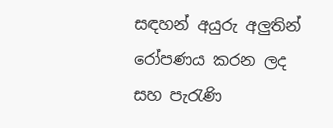සඳහන් අයුරු අලුතින් රෝපණය කරන ලද සහ පැරැණි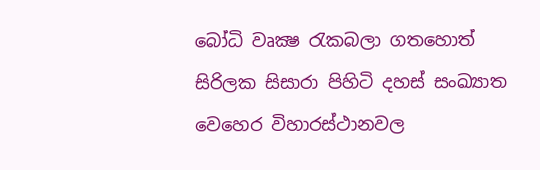බෝධි වෘක්‍ෂ රැකබලා ගතහොත් සිරිලක සිසාරා පිහිටි දහස් සංඛ්‍යාත වෙහෙර විහාරස්ථානවල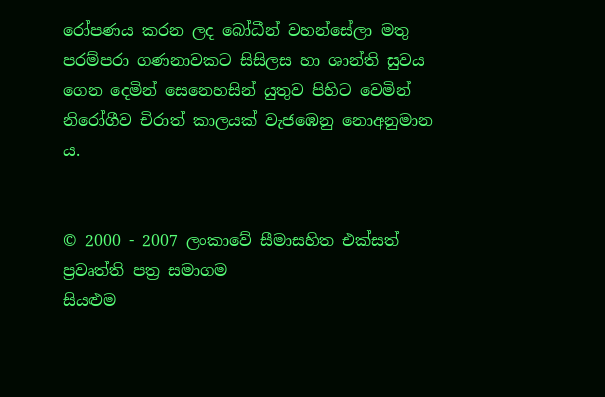රෝපණය කරන ලද බෝධීන් වහන්සේලා මතු පරම්පරා ගණනාවකට සිසිලස හා ශාන්ති සුවය ගෙන දෙමින් සෙනෙහසින් යුතුව පිහිට වෙමින් නිරෝගීව චිරාත් කාලයක් වැජඹෙනු නොඅනුමාන ය.


© 2000 - 2007 ලංකාවේ සීමාසහිත එක්සත් ප්‍රවෘත්ති පත්‍ර සමාගම
සියළුම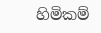හිමිකම්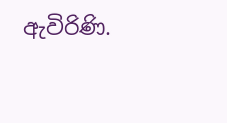ඇවිරිණි.